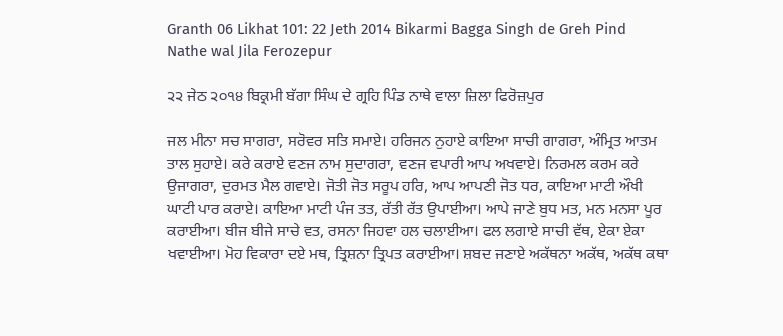Granth 06 Likhat 101: 22 Jeth 2014 Bikarmi Bagga Singh de Greh Pind Nathe wal Jila Ferozepur

੨੨ ਜੇਠ ੨੦੧੪ ਬਿਕ੍ਰਮੀ ਬੱਗਾ ਸਿੰਘ ਦੇ ਗ੍ਰਹਿ ਪਿੰਡ ਨਾਥੇ ਵਾਲਾ ਜ਼ਿਲਾ ਫਿਰੋਜ਼ਪੁਰ

ਜਲ ਮੀਨਾ ਸਚ ਸਾਗਰਾ, ਸਰੋਵਰ ਸਤਿ ਸਮਾਏ। ਹਰਿਜਨ ਨੁਹਾਏ ਕਾਇਆ ਸਾਚੀ ਗਾਗਰਾ, ਅੰਮ੍ਰਿਤ ਆਤਮ ਤਾਲ ਸੁਹਾਏ। ਕਰੇ ਕਰਾਏ ਵਣਜ ਨਾਮ ਸੁਦਾਗਰਾ, ਵਣਜ ਵਪਾਰੀ ਆਪ ਅਖਵਾਏ। ਨਿਰਮਲ ਕਰਮ ਕਰੇ ਉਜਾਗਰਾ, ਦੁਰਮਤ ਮੈਲ ਗਵਾਏ। ਜੋਤੀ ਜੋਤ ਸਰੂਪ ਹਰਿ, ਆਪ ਆਪਣੀ ਜੋਤ ਧਰ, ਕਾਇਆ ਮਾਟੀ ਔਖੀ ਘਾਟੀ ਪਾਰ ਕਰਾਏ। ਕਾਇਆ ਮਾਟੀ ਪੰਜ ਤਤ, ਰੱਤੀ ਰੱਤ ਉਪਾਈਆ। ਆਪੇ ਜਾਣੇ ਬੁਧ ਮਤ, ਮਨ ਮਨਸਾ ਪੂਰ ਕਰਾਈਆ। ਬੀਜ ਬੀਜੇ ਸਾਚੇ ਵਤ, ਰਸਨਾ ਜਿਹਵਾ ਹਲ ਚਲਾਈਆ। ਫਲ ਲਗਾਏ ਸਾਚੀ ਵੱਥ, ਏਕਾ ਏਕਾ ਖਵਾਈਆ। ਮੋਹ ਵਿਕਾਰਾ ਦਏ ਮਥ, ਤ੍ਰਿਸ਼ਨਾ ਤ੍ਰਿਪਤ ਕਰਾਈਆ। ਸ਼ਬਦ ਜਣਾਏ ਅਕੱਥਨਾ ਅਕੱਥ, ਅਕੱਥ ਕਥਾ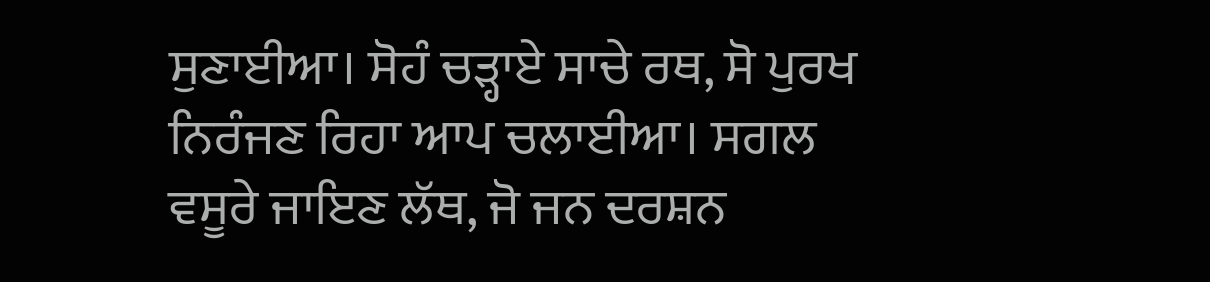ਸੁਣਾਈਆ। ਸੋਹੰ ਚੜ੍ਹਾਏ ਸਾਚੇ ਰਥ, ਸੋ ਪੁਰਖ ਨਿਰੰਜਣ ਰਿਹਾ ਆਪ ਚਲਾਈਆ। ਸਗਲ ਵਸੂਰੇ ਜਾਇਣ ਲੱਥ, ਜੋ ਜਨ ਦਰਸ਼ਨ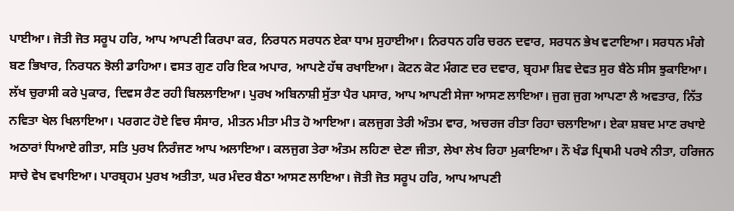ਪਾਈਆ। ਜੋਤੀ ਜੋਤ ਸਰੂਪ ਹਰਿ, ਆਪ ਆਪਣੀ ਕਿਰਪਾ ਕਰ, ਨਿਰਧਨ ਸਰਧਨ ਏਕਾ ਧਾਮ ਸੁਹਾਈਆ। ਨਿਰਧਨ ਹਰਿ ਚਰਨ ਦਵਾਰ, ਸਰਧਨ ਭੇਖ ਵਟਾਇਆ। ਸਰਧਨ ਮੰਗੇ ਬਣ ਭਿਖਾਰ, ਨਿਰਧਨ ਝੋਲੀ ਡਾਹਿਆ। ਵਸਤ ਗੁਣ ਹਰਿ ਇਕ ਅਪਾਰ, ਆਪਣੇ ਹੱਥ ਰਖਾਇਆ। ਕੋਟਨ ਕੋਟ ਮੰਗਣ ਦਰ ਦਵਾਰ, ਬ੍ਰਹਮਾ ਸ਼ਿਵ ਦੇਵਤ ਸੁਰ ਬੈਠੇ ਸੀਸ ਝੁਕਾਇਆ। ਲੱਖ ਚੁਰਾਸੀ ਕਰੇ ਪੁਕਾਰ, ਦਿਵਸ ਰੈਣ ਰਹੀ ਬਿਲਲਾਇਆ। ਪੁਰਖ ਅਬਿਨਾਸ਼ੀ ਸੁੱਤਾ ਪੈਰ ਪਸਾਰ, ਆਪ ਆਪਣੀ ਸੇਜਾ ਆਸਣ ਲਾਇਆ। ਜੁਗ ਜੁਗ ਆਪਣਾ ਲੈ ਅਵਤਾਰ, ਨਿੱਤ ਨਵਿਤਾ ਖੇਲ ਖਿਲਾਇਆ। ਪਰਗਟ ਹੋਏ ਵਿਚ ਸੰਸਾਰ, ਮੀਤਨ ਮੀਤਾ ਮੀਤ ਹੋ ਆਇਆ। ਕਲਜੁਗ ਤੇਰੀ ਅੰਤਮ ਵਾਰ, ਅਚਰਜ ਰੀਤਾ ਰਿਹਾ ਚਲਾਇਆ। ਏਕਾ ਸ਼ਬਦ ਮਾਣ ਰਖਾਏ ਅਠਾਰਾਂ ਧਿਆਏ ਗੀਤਾ, ਸਤਿ ਪੁਰਖ ਨਿਰੰਜਣ ਆਪ ਅਲਾਇਆ। ਕਲਜੁਗ ਤੇਰਾ ਅੰਤਮ ਲਹਿਣਾ ਦੇਣਾ ਜੀਤਾ, ਲੇਖਾ ਲੇਖ ਰਿਹਾ ਮੁਕਾਇਆ। ਨੌ ਖੰਡ ਪ੍ਰਿਥਮੀ ਪਰਖੇ ਨੀਤਾ, ਹਰਿਜਨ ਸਾਚੇ ਵੇਖ ਵਖਾਇਆ। ਪਾਰਬ੍ਰਹਮ ਪੁਰਖ ਅਤੀਤਾ, ਘਰ ਮੰਦਰ ਬੈਠਾ ਆਸਣ ਲਾਇਆ। ਜੋਤੀ ਜੋਤ ਸਰੂਪ ਹਰਿ, ਆਪ ਆਪਣੀ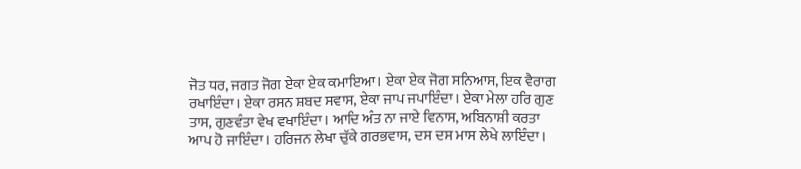ਜੋਤ ਧਰ, ਜਗਤ ਜੋਗ ਏਕਾ ਏਕ ਕਮਾਇਆ। ਏਕਾ ਏਕ ਜੋਗ ਸਨਿਆਸ, ਇਕ ਵੈਰਾਗ ਰਖਾਇੰਦਾ। ਏਕਾ ਰਸਨ ਸ਼ਬਦ ਸਵਾਸ, ਏਕਾ ਜਾਪ ਜਪਾਇੰਦਾ। ਏਕਾ ਮੇਲਾ ਹਰਿ ਗੁਣ ਤਾਸ, ਗੁਣਵੰਤਾ ਵੇਖ ਵਖਾਇੰਦਾ। ਆਦਿ ਅੰਤ ਨਾ ਜਾਏ ਵਿਨਾਸ, ਅਬਿਨਾਸ਼ੀ ਕਰਤਾ ਆਪ ਹੋ ਜਾਇੰਦਾ। ਹਰਿਜਨ ਲੇਖਾ ਚੁੱਕੇ ਗਰਭਵਾਸ, ਦਸ ਦਸ ਮਾਸ ਲੇਖੇ ਲਾਇੰਦਾ।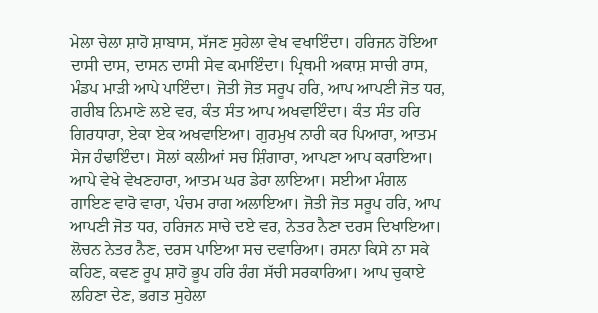ਮੇਲਾ ਚੇਲਾ ਸ਼ਾਹੋ ਸ਼ਾਬਾਸ, ਸੱਜਣ ਸੁਹੇਲਾ ਵੇਖ ਵਖਾਇੰਦਾ। ਹਰਿਜਨ ਹੋਇਆ ਦਾਸੀ ਦਾਸ, ਦਾਸਨ ਦਾਸੀ ਸੇਵ ਕਮਾਇੰਦਾ। ਪ੍ਰਿਥਮੀ ਅਕਾਸ਼ ਸਾਚੀ ਰਾਸ, ਮੰਡਪ ਮਾੜੀ ਆਪੇ ਪਾਇੰਦਾ। ਜੋਤੀ ਜੋਤ ਸਰੂਪ ਹਰਿ, ਆਪ ਆਪਣੀ ਜੋਤ ਧਰ, ਗਰੀਬ ਨਿਮਾਣੇ ਲਏ ਵਰ, ਕੰਤ ਸੰਤ ਆਪ ਅਖਵਾਇੰਦਾ। ਕੰਤ ਸੰਤ ਹਰਿ ਗਿਰਧਾਰਾ, ਏਕਾ ਏਕ ਅਖਵਾਇਆ। ਗੁਰਮੁਖ ਨਾਰੀ ਕਰ ਪਿਆਰਾ, ਆਤਮ ਸੇਜ ਹੰਢਾਇੰਦਾ। ਸੋਲਾਂ ਕਲੀਆਂ ਸਚ ਸ਼ਿੰਗਾਰਾ, ਆਪਣਾ ਆਪ ਕਰਾਇਆ। ਆਪੇ ਵੇਖੇ ਵੇਖਣਹਾਰਾ, ਆਤਮ ਘਰ ਡੇਰਾ ਲਾਇਆ। ਸਈਆ ਮੰਗਲ ਗਾਇਣ ਵਾਰੋ ਵਾਰਾ, ਪੰਚਮ ਰਾਗ ਅਲਾਇਆ। ਜੋਤੀ ਜੋਤ ਸਰੂਪ ਹਰਿ, ਆਪ ਆਪਣੀ ਜੋਤ ਧਰ, ਹਰਿਜਨ ਸਾਚੇ ਦਏ ਵਰ, ਨੇਤਰ ਨੈਣਾ ਦਰਸ ਦਿਖਾਇਆ। ਲੋਚਨ ਨੇਤਰ ਨੈਣ, ਦਰਸ ਪਾਇਆ ਸਚ ਦਵਾਰਿਆ। ਰਸਨਾ ਕਿਸੇ ਨਾ ਸਕੇ ਕਹਿਣ, ਕਵਣ ਰੂਪ ਸ਼ਾਹੋ ਭੂਪ ਹਰਿ ਰੰਗ ਸੱਚੀ ਸਰਕਾਰਿਆ। ਆਪ ਚੁਕਾਏ ਲਹਿਣਾ ਦੇਣ, ਭਗਤ ਸੁਹੇਲਾ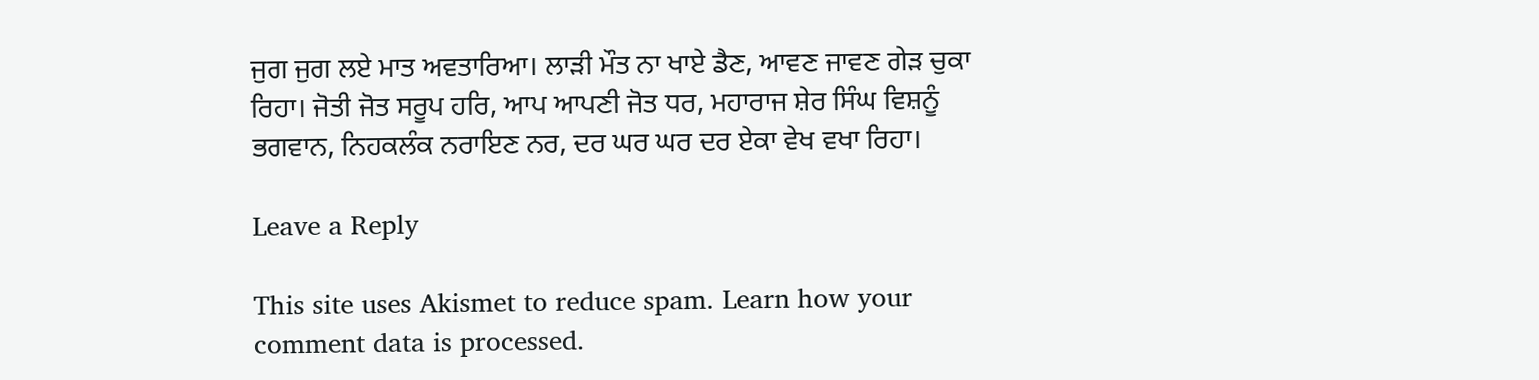ਜੁਗ ਜੁਗ ਲਏ ਮਾਤ ਅਵਤਾਰਿਆ। ਲਾੜੀ ਮੌਤ ਨਾ ਖਾਏ ਡੈਣ, ਆਵਣ ਜਾਵਣ ਗੇੜ ਚੁਕਾ ਰਿਹਾ। ਜੋਤੀ ਜੋਤ ਸਰੂਪ ਹਰਿ, ਆਪ ਆਪਣੀ ਜੋਤ ਧਰ, ਮਹਾਰਾਜ ਸ਼ੇਰ ਸਿੰਘ ਵਿਸ਼ਨੂੰ ਭਗਵਾਨ, ਨਿਹਕਲੰਕ ਨਰਾਇਣ ਨਰ, ਦਰ ਘਰ ਘਰ ਦਰ ਏਕਾ ਵੇਖ ਵਖਾ ਰਿਹਾ।

Leave a Reply

This site uses Akismet to reduce spam. Learn how your comment data is processed.